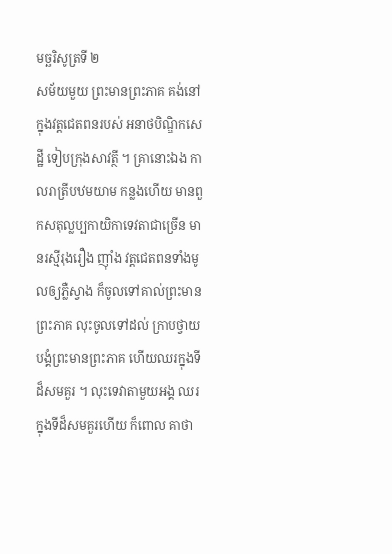មច្ឆរិសូត្រទី ២
សម័យមួយ ព្រះមានព្រះភាគ គង់នៅក្នុងវត្តជេតពនរបស់ អនាថបិណ្ឌិកសេដ្ឋី ទៀបក្រុងសាវត្ថី ។ គ្រានោះឯង កាលរាត្រីបឋមយាម កន្លងហើយ មានពួកសតុល្លប្បកាយិកាទេវតាជាច្រើន មានរស្មីរុងរឿង ញ៉ាំង វត្តជេតពនទាំងមូលឲ្យភ្លឺស្វាង ក៏ចូលទៅគាល់ព្រះមានព្រះភាគ លុះចូលទៅដល់ ក្រាបថ្វាយបង្គំព្រះមានព្រះភាគ ហើយឈរក្នុងទីដ៏សមគួរ ។ លុះទេវាតាមួយអង្គ ឈរក្នុងទីដ៏សមគួរហើយ ក៏ពោល គាថា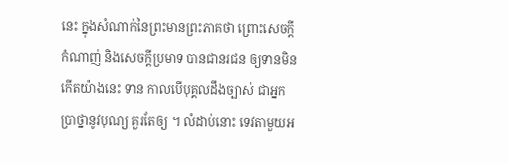នេះ ក្នុងសំណាក់នៃព្រះមានព្រះភាគថា ព្រោះសេចក្តីកំណាញ់ និងសេចក្តីប្រមាទ បានជានរជន ឲ្យទានមិនកើតយ៉ាងនេះ ទាន កាលបើបុគ្គលដឹងច្បាស់ ជាអ្នកប្រាថ្នានូវបុណ្យ គួរតែឲ្យ ។ លំដាប់នោះ ទេវតាមួយអ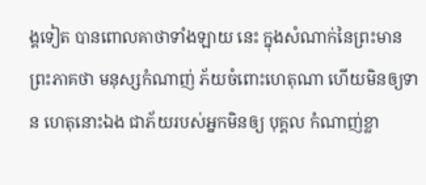ង្គទៀត បានពោលគាថាទាំងឡាយ នេះ ក្នុងសំណាក់នៃព្រះមានព្រះភាគថា មនុស្សកំណាញ់ ភ័យចំពោះហេតុណា ហើយមិនឲ្យទាន ហេតុនោះឯង ជាភ័យរបស់អ្នកមិនឲ្យ បុគ្គល កំណាញ់ខ្លា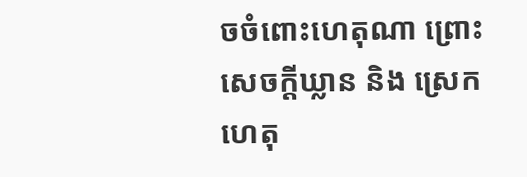ចចំពោះហេតុណា ព្រោះសេចក្តីឃ្លាន និង ស្រេក ហេតុ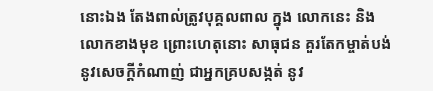នោះឯង តែងពាល់ត្រូវបុគ្គលពាល ក្នុង លោកនេះ និងលោកខាងមុខ ព្រោះហេតុនោះ សាធុជន គួរតែកម្ចាត់បង់ នូវសេចក្តីកំណាញ់ ជាអ្នកគ្របសង្កត់ នូវ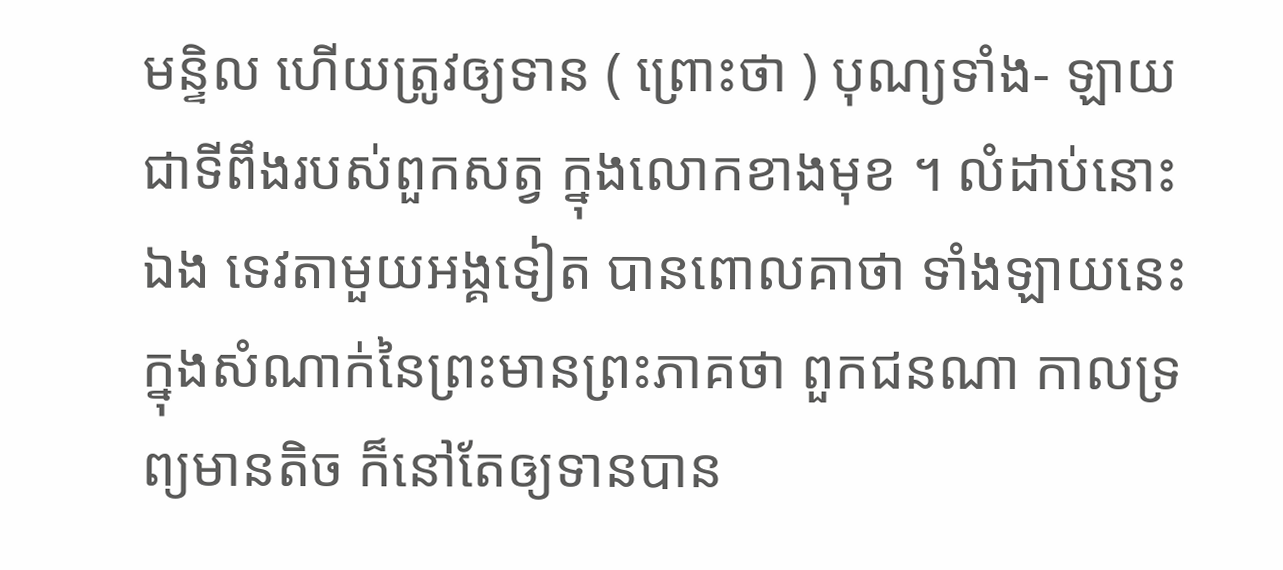មន្ទិល ហើយត្រូវឲ្យទាន ( ព្រោះថា ) បុណ្យទាំង- ឡាយ ជាទីពឹងរបស់ពួកសត្វ ក្នុងលោកខាងមុខ ។ លំដាប់នោះឯង ទេវតាមួយអង្គទៀត បានពោលគាថា ទាំងឡាយនេះ ក្នុងសំណាក់នៃព្រះមានព្រះភាគថា ពួកជនណា កាលទ្រព្យមានតិច ក៏នៅតែឲ្យទានបាន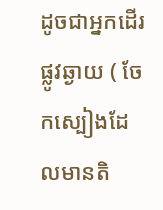ដូចជាអ្នកដើរផ្លូវឆ្ងាយ ( ចែកស្បៀងដែលមានតិ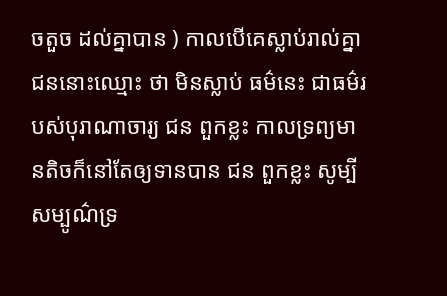ចតួច ដល់គ្នាបាន ) កាលបើគេស្លាប់រាល់គ្នា ជននោះឈ្មោះ ថា មិនស្លាប់ ធម៌នេះ ជាធម៌របស់បុរាណាចារ្យ ជន ពួកខ្លះ កាលទ្រព្យមានតិចក៏នៅតែឲ្យទានបាន ជន ពួកខ្លះ សូម្បីសម្បូណ៌ទ្រ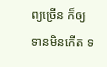ព្យច្រើន ក៏ឲ្យទានមិនកើត ទ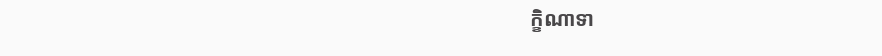ក្ខិណាទា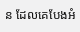ន ដែលគេបែងអំ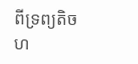ពីទ្រព្យតិចហ